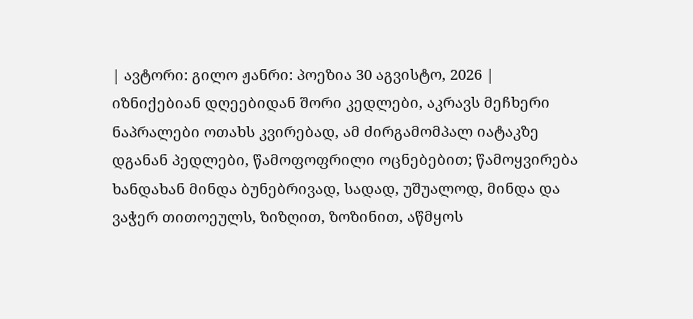| ავტორი: გილო ჟანრი: პოეზია 30 აგვისტო, 2026 |
იზნიქებიან დღეებიდან შორი კედლები, აკრავს მეჩხერი ნაპრალები ოთახს კვირებად, ამ ძირგამომპალ იატაკზე დგანან პედლები, წამოფოფრილი ოცნებებით; წამოყვირება ხანდახან მინდა ბუნებრივად, სადად, უშუალოდ, მინდა და ვაჭერ თითოეულს, ზიზღით, ზოზინით, აწმყოს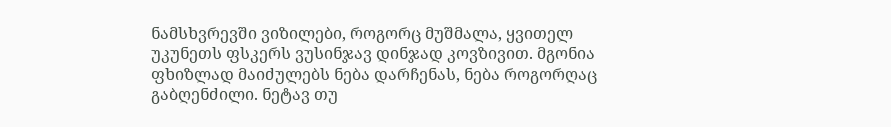ნამსხვრევში ვიზილები, როგორც მუშმალა, ყვითელ უკუნეთს ფსკერს ვუსინჯავ დინჯად კოვზივით. მგონია ფხიზლად მაიძულებს ნება დარჩენას, ნება როგორღაც გაბღენძილი. ნეტავ თუ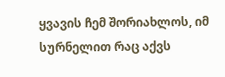ყვავის ჩემ შორიახლოს, იმ სურნელით რაც აქვს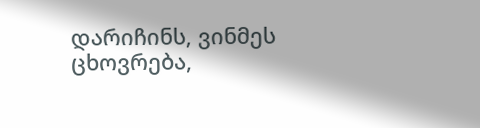დარიჩინს, ვინმეს ცხოვრება,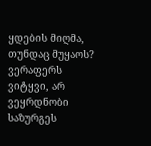ყდების მიღმა, თუნდაც მუყაოს? ვერაფერს ვიტყვი, არ ვეყრდნობი საზურგეს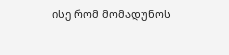ისე რომ მომადუნოს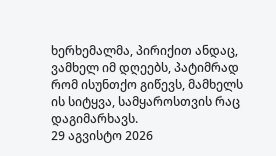ხერხემალმა, პირიქით ანდაც, ვამხელ იმ დღეებს, პატიმრად რომ ისუნთქო გიწევს, მამხელს ის სიტყვა, სამყაროსთვის რაც დაგიმარხავს.
29 აგვისტო 2026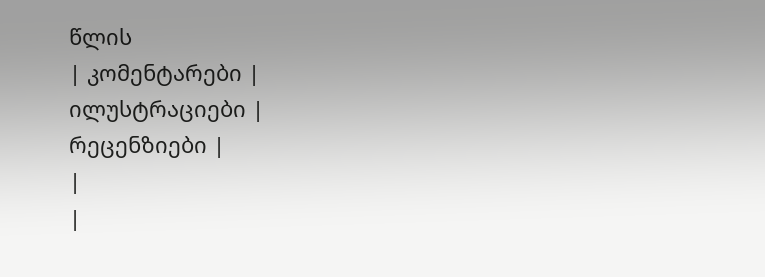წლის
| კომენტარები |
ილუსტრაციები |
რეცენზიები |
|
|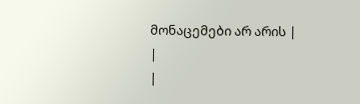მონაცემები არ არის |
|
|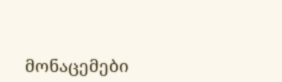მონაცემები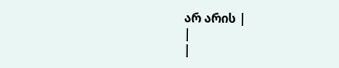არ არის |
|
|